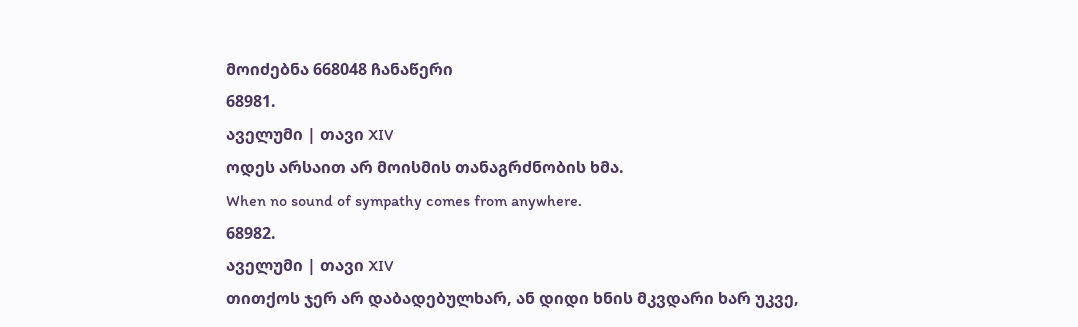მოიძებნა 668048 ჩანაწერი
68981.
აველუმი | თავი XIV
ოდეს არსაით არ მოისმის თანაგრძნობის ხმა.
When no sound of sympathy comes from anywhere.
68982.
აველუმი | თავი XIV
თითქოს ჯერ არ დაბადებულხარ, ან დიდი ხნის მკვდარი ხარ უკვე,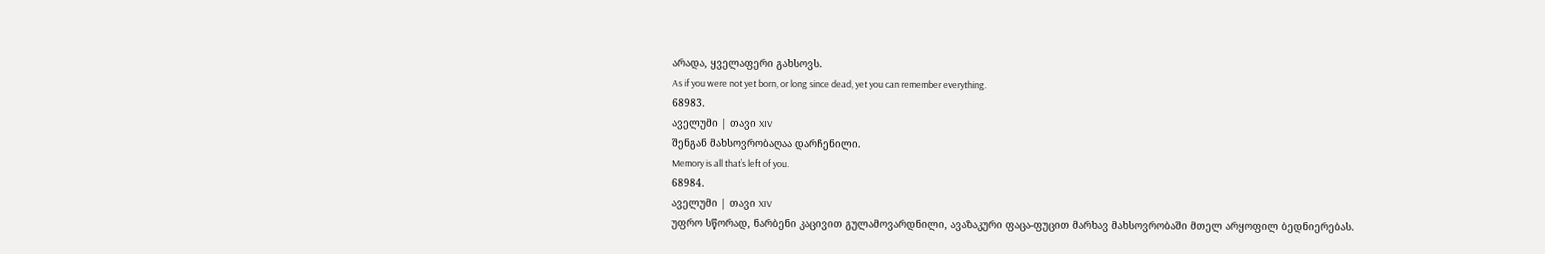არადა, ყველაფერი გახსოვს.
As if you were not yet born, or long since dead, yet you can remember everything.
68983.
აველუმი | თავი XIV
შენგან მახსოვრობაღაა დარჩენილი.
Memory is all that’s left of you.
68984.
აველუმი | თავი XIV
უფრო სწორად, ნარბენი კაცივით გულამოვარდნილი, ავაზაკური ფაცა-ფუცით მარხავ მახსოვრობაში მთელ არყოფილ ბედნიერებას.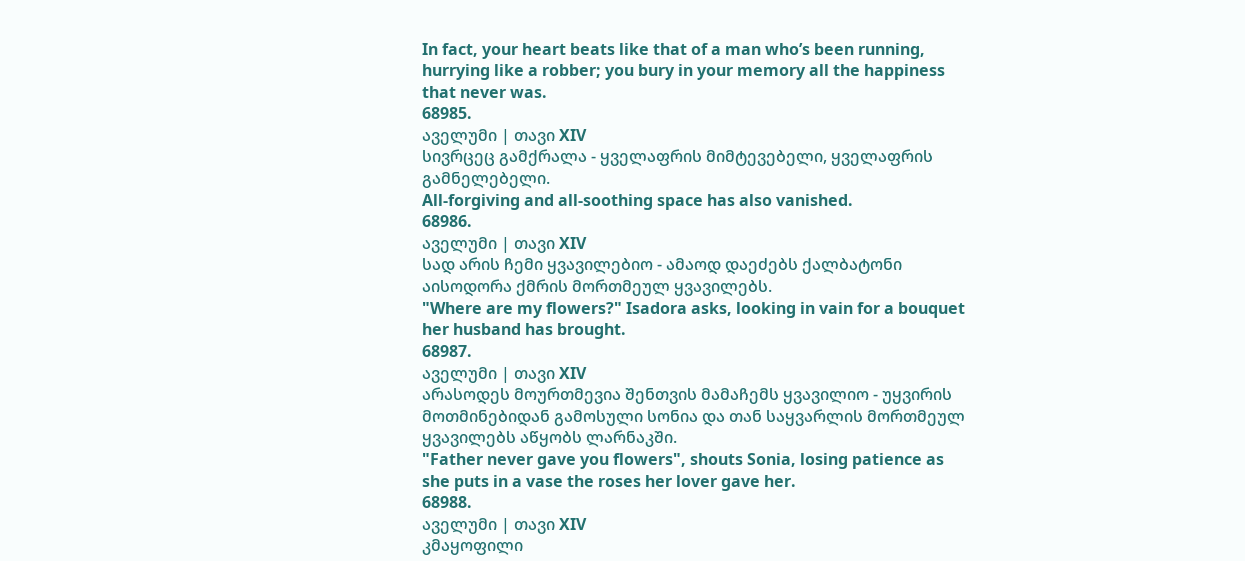In fact, your heart beats like that of a man who’s been running, hurrying like a robber; you bury in your memory all the happiness that never was.
68985.
აველუმი | თავი XIV
სივრცეც გამქრალა - ყველაფრის მიმტევებელი, ყველაფრის გამნელებელი.
All-forgiving and all-soothing space has also vanished.
68986.
აველუმი | თავი XIV
სად არის ჩემი ყვავილებიო - ამაოდ დაეძებს ქალბატონი აისოდორა ქმრის მორთმეულ ყვავილებს.
"Where are my flowers?" Isadora asks, looking in vain for a bouquet her husband has brought.
68987.
აველუმი | თავი XIV
არასოდეს მოურთმევია შენთვის მამაჩემს ყვავილიო - უყვირის მოთმინებიდან გამოსული სონია და თან საყვარლის მორთმეულ ყვავილებს აწყობს ლარნაკში.
"Father never gave you flowers", shouts Sonia, losing patience as she puts in a vase the roses her lover gave her.
68988.
აველუმი | თავი XIV
კმაყოფილი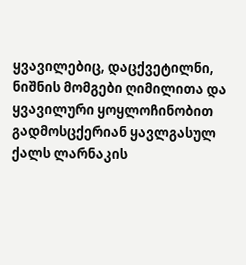ყვავილებიც, დაცქვეტილნი, ნიშნის მომგები ღიმილითა და ყვავილური ყოყლოჩინობით გადმოსცქერიან ყავლგასულ ქალს ლარნაკის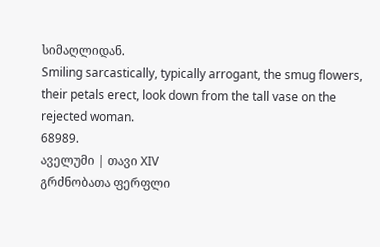სიმაღლიდან.
Smiling sarcastically, typically arrogant, the smug flowers, their petals erect, look down from the tall vase on the rejected woman.
68989.
აველუმი | თავი XIV
გრძნობათა ფერფლი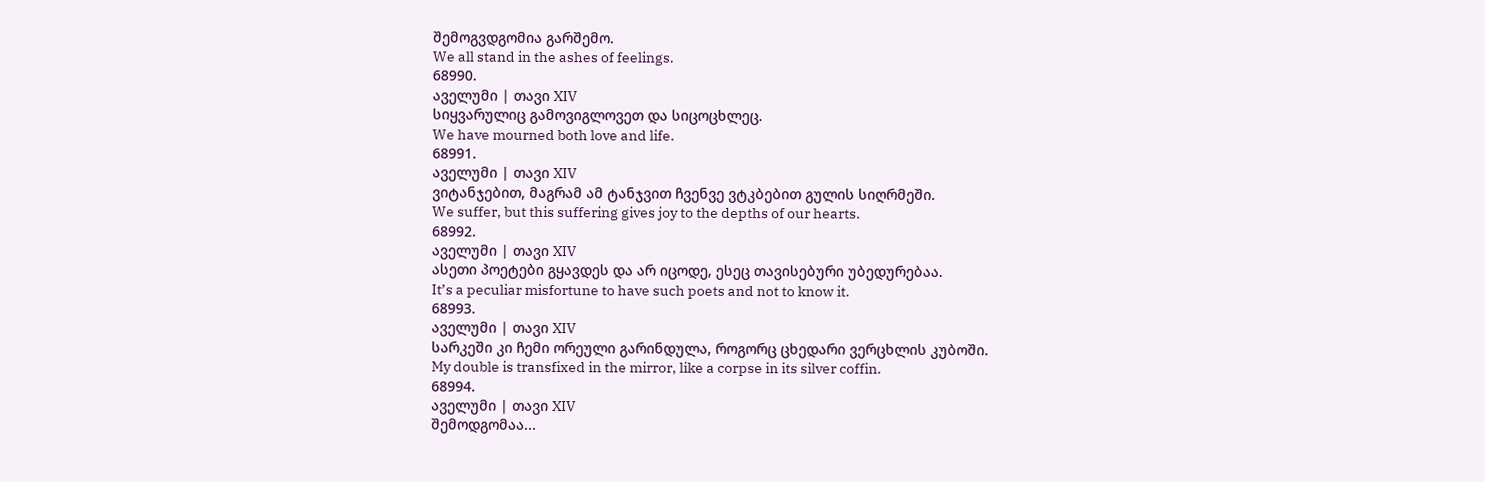შემოგვდგომია გარშემო.
We all stand in the ashes of feelings.
68990.
აველუმი | თავი XIV
სიყვარულიც გამოვიგლოვეთ და სიცოცხლეც.
We have mourned both love and life.
68991.
აველუმი | თავი XIV
ვიტანჯებით, მაგრამ ამ ტანჯვით ჩვენვე ვტკბებით გულის სიღრმეში.
We suffer, but this suffering gives joy to the depths of our hearts.
68992.
აველუმი | თავი XIV
ასეთი პოეტები გყავდეს და არ იცოდე, ესეც თავისებური უბედურებაა.
It’s a peculiar misfortune to have such poets and not to know it.
68993.
აველუმი | თავი XIV
სარკეში კი ჩემი ორეული გარინდულა, როგორც ცხედარი ვერცხლის კუბოში.
My double is transfixed in the mirror, like a corpse in its silver coffin.
68994.
აველუმი | თავი XIV
შემოდგომაა...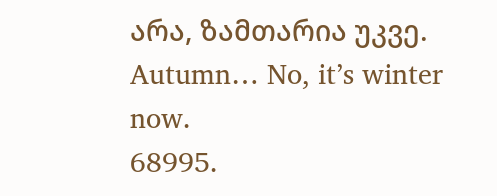არა, ზამთარია უკვე.
Autumn… No, it’s winter now.
68995.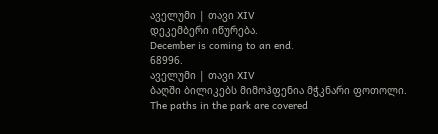აველუმი | თავი XIV
დეკემბერი იწურება.
December is coming to an end.
68996.
აველუმი | თავი XIV
ბაღში ბილიკებს მიმოჰფენია მჭკნარი ფოთოლი.
The paths in the park are covered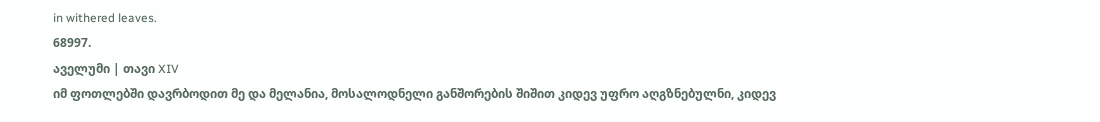in withered leaves.
68997.
აველუმი | თავი XIV
იმ ფოთლებში დავრბოდით მე და მელანია, მოსალოდნელი განშორების შიშით კიდევ უფრო აღგზნებულნი, კიდევ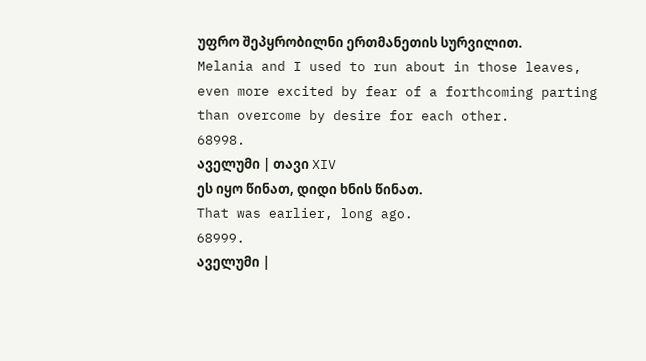უფრო შეპყრობილნი ერთმანეთის სურვილით.
Melania and I used to run about in those leaves, even more excited by fear of a forthcoming parting than overcome by desire for each other.
68998.
აველუმი | თავი XIV
ეს იყო წინათ, დიდი ხნის წინათ.
That was earlier, long ago.
68999.
აველუმი |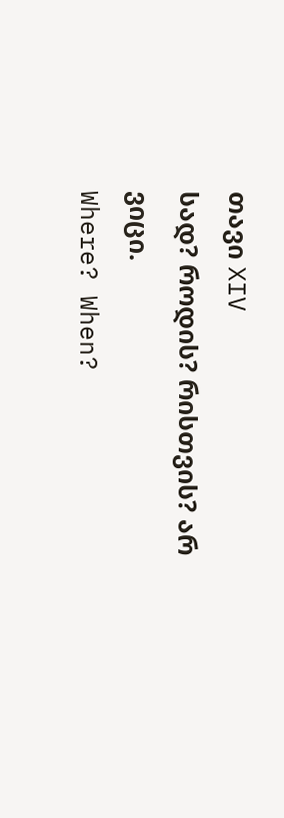თავი XIV
სად? როდის? რისთვის? არ ვიცი.
Where? When?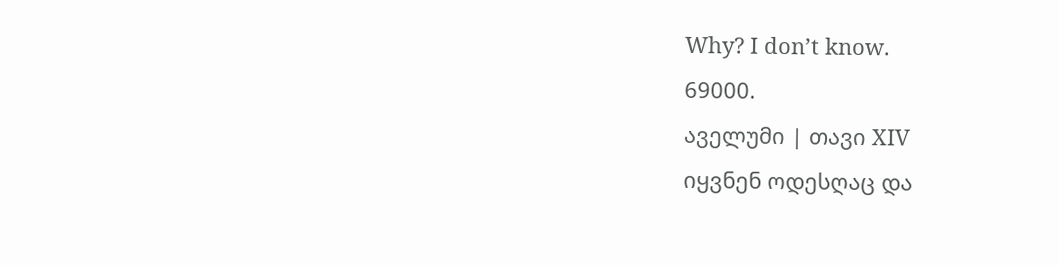Why? I don’t know.
69000.
აველუმი | თავი XIV
იყვნენ ოდესღაც და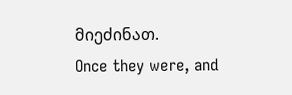მიეძინათ.
Once they were, and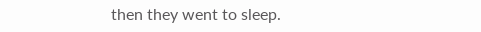then they went to sleep.